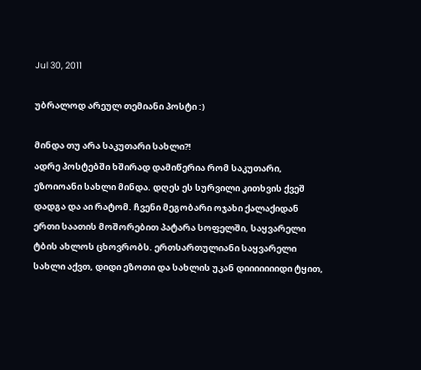Jul 30, 2011

უბრალოდ არეულ თემიანი პოსტი :)

მინდა თუ არა საკუთარი სახლი?!
ადრე პოსტებში ხშირად დამიწერია რომ საკუთარი, ეზოიოანი სახლი მინდა. დღეს ეს სურვილი კითხვის ქვეშ დადგა და აი რატომ. ჩვენი მეგობარი ოჯახი ქალაქიდან ერთი საათის მოშორებით პატარა სოფელში, საყვარელი ტბის ახლოს ცხოვრობს. ერთსართულიანი საყვარელი სახლი აქვთ, დიდი ეზოთი და სახლის უკან დიიიიიიიდი ტყით,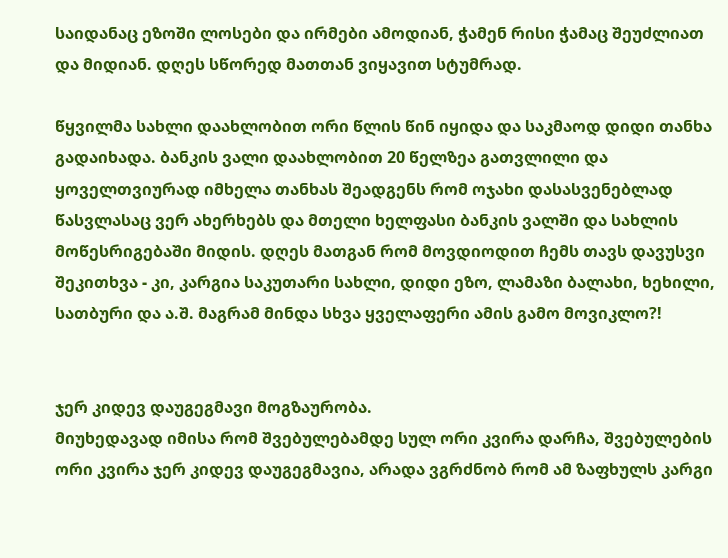საიდანაც ეზოში ლოსები და ირმები ამოდიან, ჭამენ რისი ჭამაც შეუძლიათ და მიდიან. დღეს სწორედ მათთან ვიყავით სტუმრად.

წყვილმა სახლი დაახლობით ორი წლის წინ იყიდა და საკმაოდ დიდი თანხა გადაიხადა. ბანკის ვალი დაახლობით 20 წელზეა გათვლილი და ყოველთვიურად იმხელა თანხას შეადგენს რომ ოჯახი დასასვენებლად წასვლასაც ვერ ახერხებს და მთელი ხელფასი ბანკის ვალში და სახლის მოწესრიგებაში მიდის. დღეს მათგან რომ მოვდიოდით ჩემს თავს დავუსვი შეკითხვა - კი, კარგია საკუთარი სახლი, დიდი ეზო, ლამაზი ბალახი, ხეხილი, სათბური და ა.შ. მაგრამ მინდა სხვა ყველაფერი ამის გამო მოვიკლო?!


ჯერ კიდევ დაუგეგმავი მოგზაურობა.
მიუხედავად იმისა რომ შვებულებამდე სულ ორი კვირა დარჩა, შვებულების ორი კვირა ჯერ კიდევ დაუგეგმავია, არადა ვგრძნობ რომ ამ ზაფხულს კარგი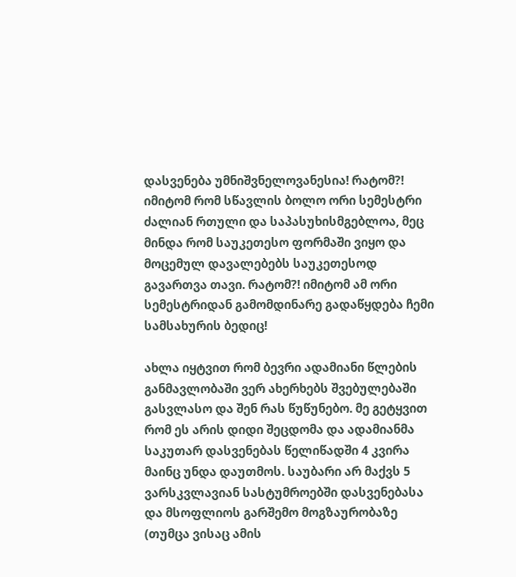დასვენება უმნიშვნელოვანესია! რატომ?! იმიტომ რომ სწავლის ბოლო ორი სემესტრი ძალიან რთული და საპასუხისმგებლოა, მეც მინდა რომ საუკეთესო ფორმაში ვიყო და მოცემულ დავალებებს საუკეთესოდ გავართვა თავი. რატომ?! იმიტომ ამ ორი სემესტრიდან გამომდინარე გადაწყდება ჩემი სამსახურის ბედიც!

ახლა იყტვით რომ ბევრი ადამიანი წლების განმავლობაში ვერ ახერხებს შვებულებაში გასვლასო და შენ რას წუწუნებო. მე გეტყვით რომ ეს არის დიდი შეცდომა და ადამიანმა საკუთარ დასვენებას წელიწადში 4 კვირა მაინც უნდა დაუთმოს. საუბარი არ მაქვს 5 ვარსკვლავიან სასტუმროებში დასვენებასა და მსოფლიოს გარშემო მოგზაურობაზე (თუმცა ვისაც ამის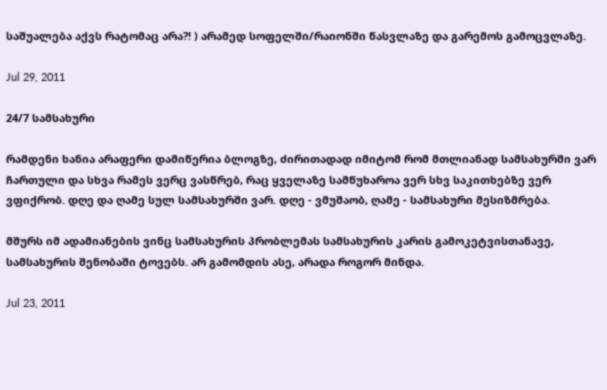საშუალება აქვს რატომაც არა?! ) არამედ სოფელში/რაიონში წასვლაზე და გარემოს გამოცვლაზე.

Jul 29, 2011

24/7 სამსახური

რამდენი ხანია არაფერი დამიწერია ბლოგზე, ძირითადად იმიტომ რომ მთლიანად სამსახურში ვარ ჩართული და სხვა რამეს ვერც ვასწრებ, რაც ყველაზე სამწუხაროა ვერ სხვ საკითხებზე ვერ ვფიქრობ. დღე და ღამე სულ სამსახურში ვარ. დღე - ვმუშაობ, ღამე - სამსახური მესიზმრება.

მშურს იმ ადამიანების ვინც სამსახურის პრობლემას სამსახურის კარის გამოკეტვისთანავე, სამსახურის შენობაში ტოვებს. არ გამომდის ასე, არადა როგორ მინდა.

Jul 23, 2011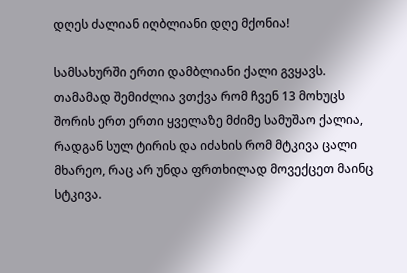დღეს ძალიან იღბლიანი დღე მქონია!

სამსახურში ერთი დამბლიანი ქალი გვყავს. თამამად შემიძლია ვთქვა რომ ჩვენ 13 მოხუცს შორის ერთ ერთი ყველაზე მძიმე სამუშაო ქალია, რადგან სულ ტირის და იძახის რომ მტკივა ცალი მხარეო, რაც არ უნდა ფრთხილად მოვექცეთ მაინც სტკივა.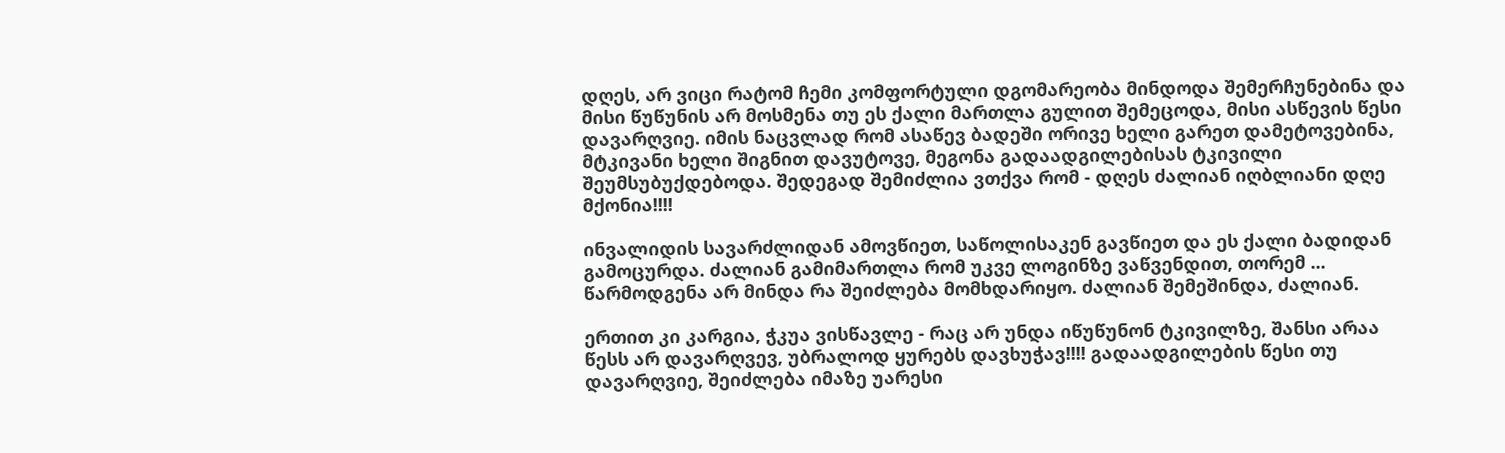დღეს, არ ვიცი რატომ ჩემი კომფორტული დგომარეობა მინდოდა შემერჩუნებინა და მისი წუწუნის არ მოსმენა თუ ეს ქალი მართლა გულით შემეცოდა, მისი ასწევის წესი დავარღვიე. იმის ნაცვლად რომ ასაწევ ბადეში ორივე ხელი გარეთ დამეტოვებინა, მტკივანი ხელი შიგნით დავუტოვე, მეგონა გადაადგილებისას ტკივილი შეუმსუბუქდებოდა. შედეგად შემიძლია ვთქვა რომ - დღეს ძალიან იღბლიანი დღე მქონია!!!!

ინვალიდის სავარძლიდან ამოვწიეთ, საწოლისაკენ გავწიეთ და ეს ქალი ბადიდან გამოცურდა. ძალიან გამიმართლა რომ უკვე ლოგინზე ვაწვენდით, თორემ ... წარმოდგენა არ მინდა რა შეიძლება მომხდარიყო. ძალიან შემეშინდა, ძალიან.

ერთით კი კარგია, ჭკუა ვისწავლე - რაც არ უნდა იწუწუნონ ტკივილზე, შანსი არაა წესს არ დავარღვევ, უბრალოდ ყურებს დავხუჭავ!!!! გადაადგილების წესი თუ დავარღვიე, შეიძლება იმაზე უარესი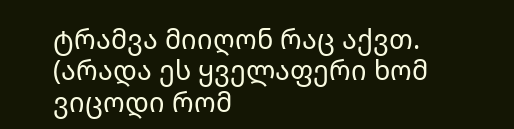ტრამვა მიიღონ რაც აქვთ. (არადა ეს ყველაფერი ხომ ვიცოდი რომ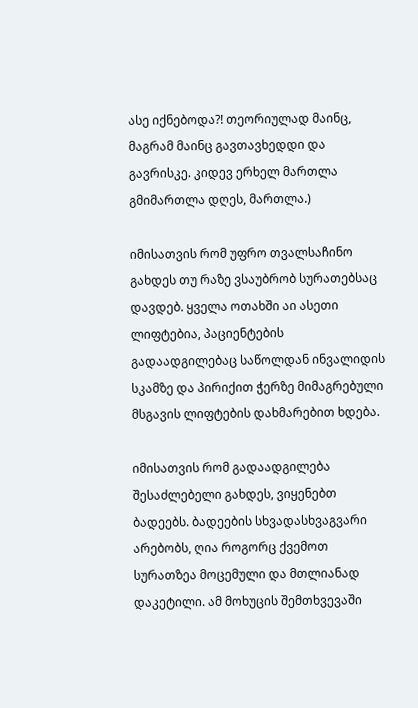ასე იქნებოდა?! თეორიულად მაინც, მაგრამ მაინც გავთავხედდი და გავრისკე. კიდევ ერხელ მართლა გმიმართლა დღეს, მართლა.)

იმისათვის რომ უფრო თვალსაჩინო გახდეს თუ რაზე ვსაუბრობ სურათებსაც დავდებ. ყველა ოთახში აი ასეთი ლიფტებია, პაციენტების გადაადგილებაც საწოლდან ინვალიდის სკამზე და პირიქით ჭერზე მიმაგრებული მსგავის ლიფტების დახმარებით ხდება.

იმისათვის რომ გადაადგილება შესაძლებელი გახდეს, ვიყენებთ ბადეებს. ბადეების სხვადასხვაგვარი არებობს, ღია როგორც ქვემოთ სურათზეა მოცემული და მთლიანად დაკეტილი. ამ მოხუცის შემთხვევაში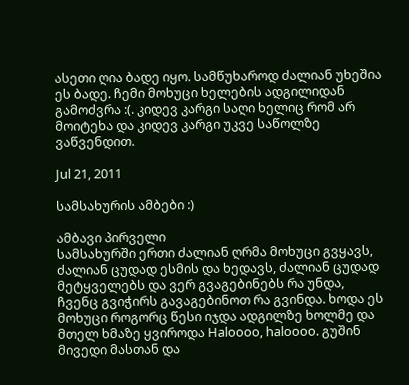ასეთი ღია ბადე იყო. სამწუხაროდ ძალიან უხეშია ეს ბადე. ჩემი მოხუცი ხელების ადგილიდან გამოძვრა :(. კიდევ კარგი საღი ხელიც რომ არ მოიტეხა და კიდევ კარგი უკვე საწოლზე ვაწვენდით.

Jul 21, 2011

სამსახურის ამბები :)

ამბავი პირველი
სამსახურში ერთი ძალიან ღრმა მოხუცი გვყავს, ძალიან ცუდად ესმის და ხედავს, ძალიან ცუდად მეტყველებს და ვერ გვაგებინებს რა უნდა, ჩვენც გვიჭირს გავაგებინოთ რა გვინდა. ხოდა ეს მოხუცი როგორც წესი იჯდა ადგილზე ხოლმე და მთელ ხმაზე ყვიროდა Haloooo, haloooo. გუშინ მივედი მასთან და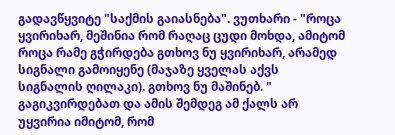გადავწყვიტე "საქმის გაიასნება". ვუთხარი - "როცა ყვირიხარ, მეშინია რომ რაღაც ცუდი მოხდა, ამიტომ როცა რამე გჭირდება გთხოვ ნუ ყვირიხარ, არამედ სიგნალი გამოიყენე (მაჯაზე ყველას აქვს სიგნალის ღილაკი). გთხოვ ნუ მაშინებ. " გაგიკვირდებათ და ამის შემდეგ ამ ქალს არ უყვირია იმიტომ, რომ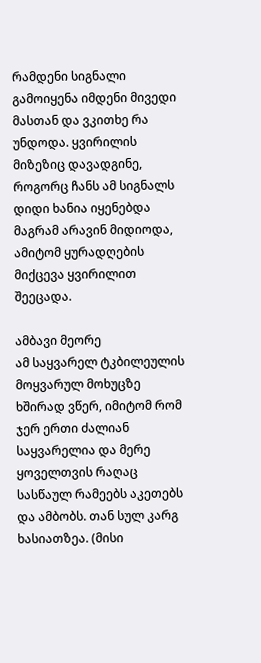რამდენი სიგნალი გამოიყენა იმდენი მივედი მასთან და ვკითხე რა უნდოდა. ყვირილის მიზეზიც დავადგინე, როგორც ჩანს ამ სიგნალს დიდი ხანია იყენებდა მაგრამ არავინ მიდიოდა, ამიტომ ყურადღების მიქცევა ყვირილით შეეცადა.

ამბავი მეორე
ამ საყვარელ ტკბილეულის მოყვარულ მოხუცზე ხშირად ვწერ, იმიტომ რომ ჯერ ერთი ძალიან საყვარელია და მერე ყოველთვის რაღაც სასწაულ რამეებს აკეთებს და ამბობს. თან სულ კარგ ხასიათზეა. (მისი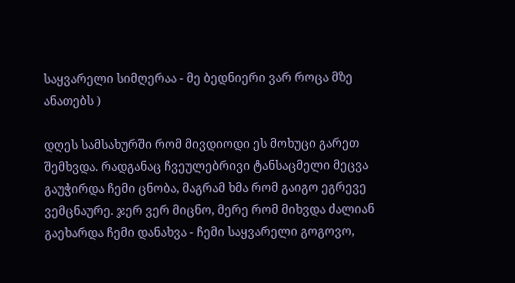საყვარელი სიმღერაა - მე ბედნიერი ვარ როცა მზე ანათებს )

დღეს სამსახურში რომ მივდიოდი ეს მოხუცი გარეთ შემხვდა. რადგანაც ჩვეულებრივი ტანსაცმელი მეცვა გაუჭირდა ჩემი ცნობა, მაგრამ ხმა რომ გაიგო ეგრევე ვემცნაურე. ჯერ ვერ მიცნო, მერე რომ მიხვდა ძალიან გაეხარდა ჩემი დანახვა - ჩემი საყვარელი გოგოვო,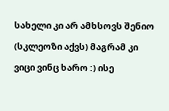სახელი კი არ ამხსოვს შენიო (სკლეოზი აქვს) მაგრამ კი ვიცი ვინც ხარო :) ისე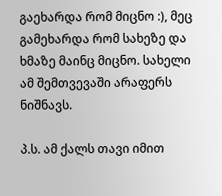გაეხარდა რომ მიცნო :), მეც გამეხარდა რომ სახეზე და ხმაზე მაინც მიცნო. სახელი ამ შემთვევაში არაფერს ნიშნავს.

პ.ს. ამ ქალს თავი იმით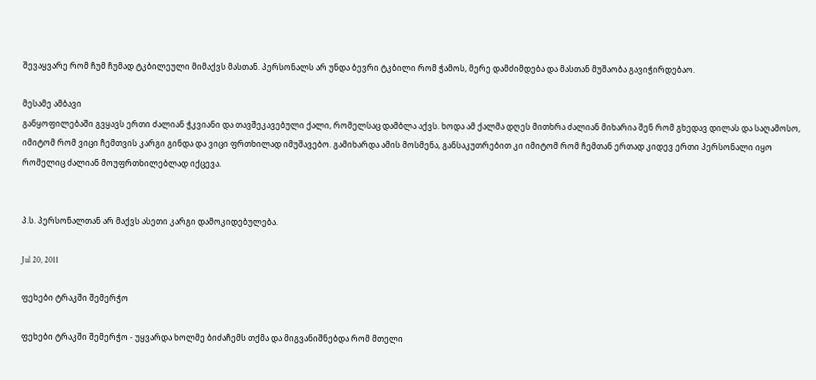შევაყვარე რომ ჩუმ ჩუმად ტკბილეული მიმაქვს მასთან. პერსონალს არ უნდა ბევრი ტკბილი რომ ჭამოს, მერე დამძიმდება და მასთან მუშაობა გავიჭირდებაო.

მესამე ამბავი
განყოფილებაში გვყავს ერთი ძალიან ჭკვიანი და თავშეკავებული ქალი, რომელსაც დამბლა აქვს. ხოდა ამ ქალმა დღეს მითხრა ძალიან მიხარია შენ რომ გხედავ დილას და საღამოსო, იმიტომ რომ ვიცი ჩემთვის კარგი გინდა და ვიცი ფრთხილად იმუშავებო. გამიხარდა ამის მოსმენა, განსაკუთრებით კი იმიტომ რომ ჩემთან ერთად კიდევ ერთი პერსონალი იყო რომელიც ძალიან მოუფრთხილებლად იქცევა.


პ.ს. პერსონალთან არ მაქვს ასეთი კარგი დამოკიდებულება.

Jul 20, 2011

ფეხები ტრაკში შემერჭო

ფეხები ტრაკში შემერჭო - უყვარდა ხოლმე ბიძაჩემს თქმა და მიგვანიშნებდა რომ მთელი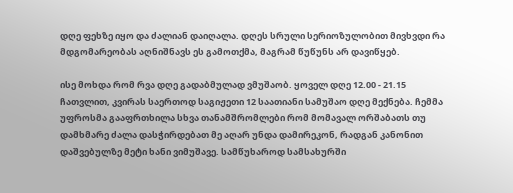დღე ფეხზე იყო და ძალიან დაიღალა. დღეს სრული სერიოზულობით მივხვდი რა მდგომარეობას აღნიშნავს ეს გამოთქმა, მაგრამ წუწუნს არ დავიწყებ.

ისე მოხდა რომ რვა დღე გადაბმულად ვმუშაობ. ყოველ დღე 12.00 - 21.15 ჩათვლით, კვირას საერთოდ საგიჟეთი 12 საათიანი სამუშაო დღე მექნება. ჩემმა უფროსმა გააფრთხილა სხვა თანამშრომლები რომ მომავალ ორშაბათს თუ დამხმარე ძალა დასჭირდებათ მე აღარ უნდა დამირეკონ, რადგან კანონით დაშვებულზე მეტი ხანი ვიმუშავე. სამწუხაროდ სამსახურში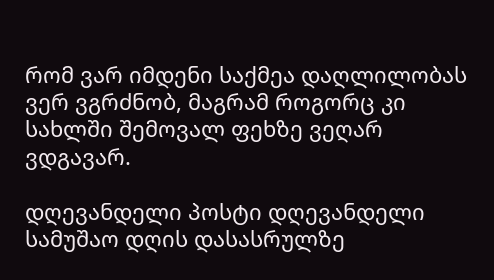რომ ვარ იმდენი საქმეა დაღლილობას ვერ ვგრძნობ, მაგრამ როგორც კი სახლში შემოვალ ფეხზე ვეღარ ვდგავარ.

დღევანდელი პოსტი დღევანდელი სამუშაო დღის დასასრულზე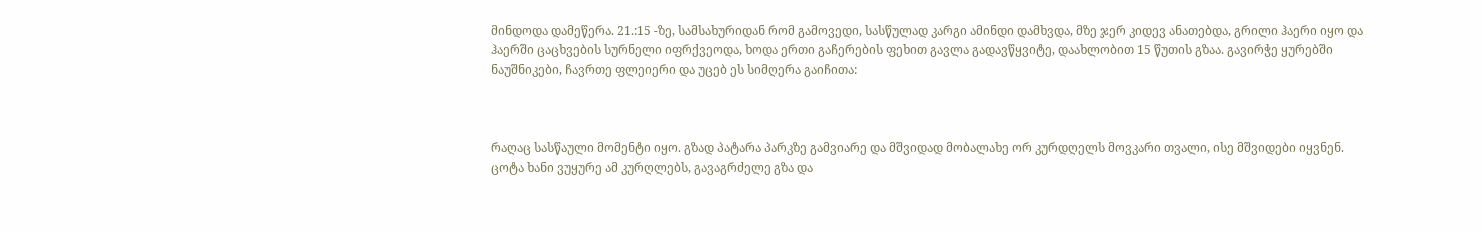მინდოდა დამეწერა. 21.:15 -ზე, სამსახურიდან რომ გამოვედი, სასწულად კარგი ამინდი დამხვდა, მზე ჯერ კიდევ ანათებდა, გრილი ჰაერი იყო და ჰაერში ცაცხვების სურნელი იფრქვეოდა, ხოდა ერთი გაჩერების ფეხით გავლა გადავწყვიტე, დაახლობით 15 წუთის გზაა. გავირჭე ყურებში ნაუშნიკები, ჩავრთე ფლეიერი და უცებ ეს სიმღერა გაიჩითა:



რაღაც სასწაული მომენტი იყო. გზად პატარა პარკზე გამვიარე და მშვიდად მობალახე ორ კურდღელს მოვკარი თვალი, ისე მშვიდები იყვნენ. ცოტა ხანი ვუყურე ამ კურღლებს, გავაგრძელე გზა და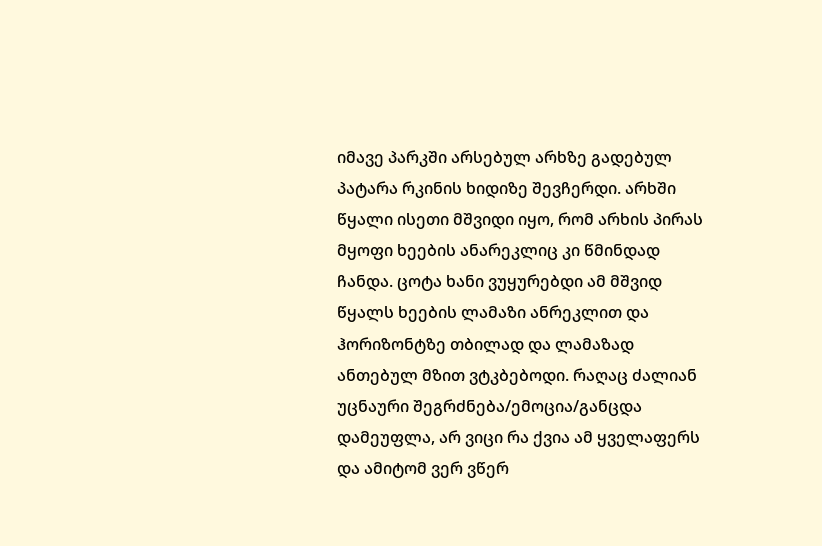იმავე პარკში არსებულ არხზე გადებულ პატარა რკინის ხიდიზე შევჩერდი. არხში წყალი ისეთი მშვიდი იყო, რომ არხის პირას მყოფი ხეების ანარეკლიც კი წმინდად ჩანდა. ცოტა ხანი ვუყურებდი ამ მშვიდ წყალს ხეების ლამაზი ანრეკლით და ჰორიზონტზე თბილად და ლამაზად ანთებულ მზით ვტკბებოდი. რაღაც ძალიან უცნაური შეგრძნება/ემოცია/განცდა დამეუფლა, არ ვიცი რა ქვია ამ ყველაფერს და ამიტომ ვერ ვწერ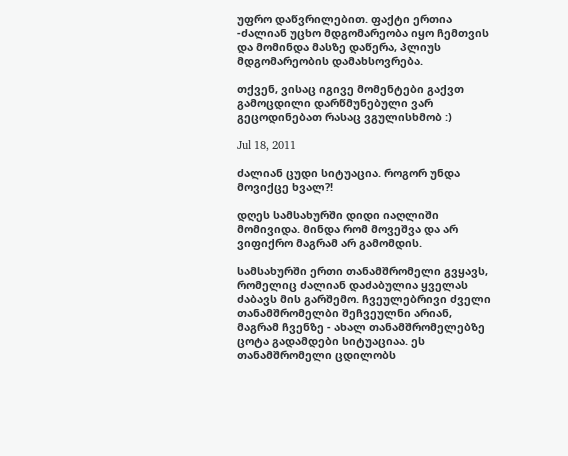უფრო დაწვრილებით. ფაქტი ერთია -ძალიან უცხო მდგომარეობა იყო ჩემთვის და მომინდა მასზე დაწერა, პლიუს მდგომარეობის დამახსოვრება.

თქვენ, ვისაც იგივე მომენტები გაქვთ გამოცდილი დარწმუნებული ვარ გეცოდინებათ რასაც ვგულისხმობ :)

Jul 18, 2011

ძალიან ცუდი სიტუაცია. როგორ უნდა მოვიქცე ხვალ?!

დღეს სამსახურში დიდი იაღლიში მომივიდა. მინდა რომ მოვეშვა და არ ვიფიქრო მაგრამ არ გამომდის.

სამსახურში ერთი თანამშრომელი გვყავს, რომელიც ძალიან დაძაბულია ყველას ძაბავს მის გარშემო. ჩვეულებრივი ძველი თანამშრომელბი შეჩვეულნი არიან, მაგრამ ჩვენზე - ახალ თანამშრომელებზე ცოტა გადამდები სიტუაციაა. ეს თანამშრომელი ცდილობს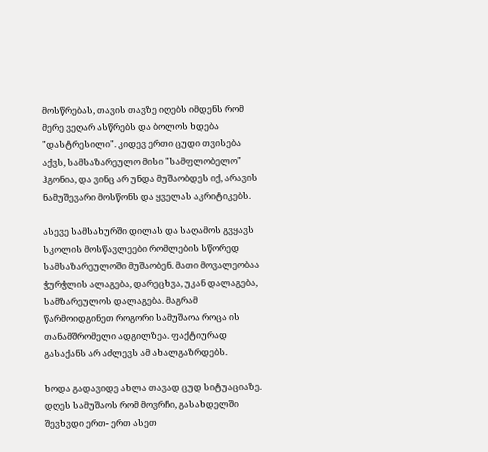მოსწრებას, თავის თავზე იღებს იმდენს რომ მერე ვეღარ ასწრებს და ბოლოს ხდება "დასტრესილი". კიდევ ერთი ცუდი თვისება აქვს, სამსაზარეულო მისი "სამფლობელო" ჰგონია, და ვინც არ უნდა მუშაობდეს იქ, არავის ნამუშევარი მოსწონს და ყველას აკრიტიკებს.

ასევე სამსახურში დილას და საღამოს გვყავს სკოლის მოსწავლეები რომლების სწორედ სამსაზარეულოში მუშაობენ. მათი მოვალეობაა ჭურჭლის ალაგება, დარეცხვა, უკან დალაგება, სამზარეულოს დალაგება. მაგრამ წარმოიდგინეთ როგორი სამუშაოა როცა ის თანამშრომელი ადგილზეა. ფაქტიურად გასაქანს არ აძლევს ამ ახალგაზრდებს.

ხოდა გადავიდე ახლა თავად ცუდ სიტუაციაზე. დღეს სამუშაოს რომ მოვრჩი, გასახდელში შევხვდი ერთ- ერთ ასეთ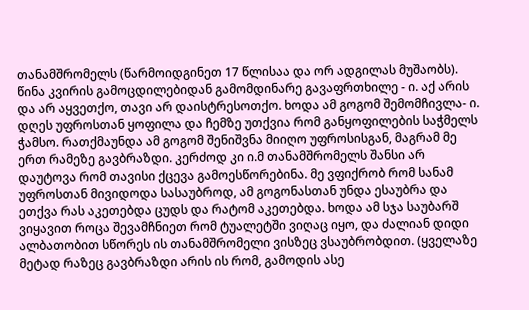თანამშრომელს (წარმოიდგინეთ 17 წლისაა და ორ ადგილას მუშაობს). წინა კვირის გამოცდილებიდან გამომდინარე გავაფრთხილე - ი. აქ არის და არ აყვეთქო, თავი არ დაისტრესოთქო. ხოდა ამ გოგომ შემომჩივლა- ი. დღეს უფროსთან ყოფილა და ჩემზე უთქვია რომ განყოფილების საჭმელს ჭამსო. რათქმაუნდა ამ გოგომ შენიშვნა მიიღო უფროსისგან, მაგრამ მე ერთ რამეზე გავბრაზდი. კერძოდ კი ი.მ თანამშრომელს შანსი არ დაუტოვა რომ თავისი ქცევა გამოესწორებინა. მე ვფიქრობ რომ სანამ უფროსთან მივიდოდა სასაუბროდ, ამ გოგონასთან უნდა ესაუბრა და ეთქვა რას აკეთებდა ცუდს და რატომ აკეთებდა. ხოდა ამ სჯა საუბარშ ვიყავით როცა შევამჩნიეთ რომ ტუალეტში ვიღაც იყო, და ძალიან დიდი ალბათობით სწორეს ის თანამშრომელი ვისზეც ვსაუბრობდით. (ყველაზე მეტად რაზეც გავბრაზდი არის ის რომ, გამოდის ასე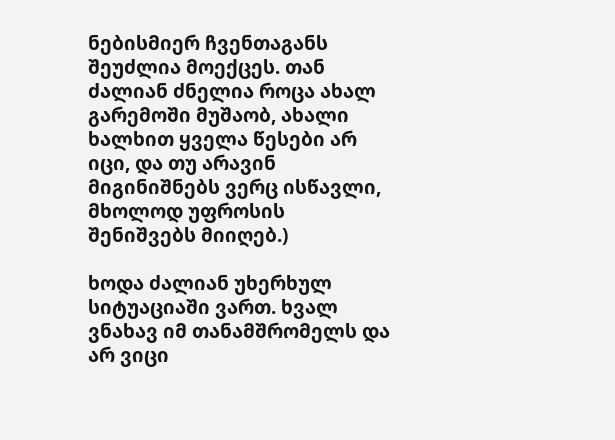ნებისმიერ ჩვენთაგანს შეუძლია მოექცეს. თან ძალიან ძნელია როცა ახალ გარემოში მუშაობ, ახალი ხალხით ყველა წესები არ იცი, და თუ არავინ მიგინიშნებს ვერც ისწავლი, მხოლოდ უფროსის შენიშვებს მიიღებ.)

ხოდა ძალიან უხერხულ სიტუაციაში ვართ. ხვალ ვნახავ იმ თანამშრომელს და არ ვიცი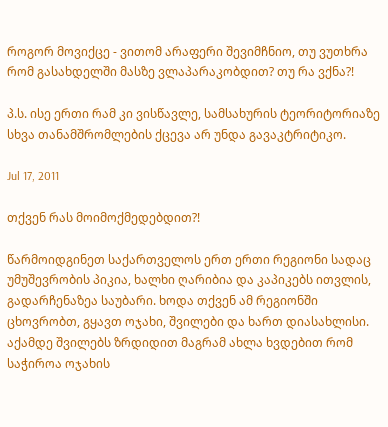როგორ მოვიქცე - ვითომ არაფერი შევიმჩნიო, თუ ვუთხრა რომ გასახდელში მასზე ვლაპარაკობდით? თუ რა ვქნა?!

პ.ს. ისე ერთი რამ კი ვისწავლე, სამსახურის ტეორიტორიაზე სხვა თანამშრომლების ქცევა არ უნდა გავაკტრიტიკო.

Jul 17, 2011

თქვენ რას მოიმოქმედებდით?!

წარმოიდგინეთ საქართველოს ერთ ერთი რეგიონი სადაც უმუშევრობის პიკია, ხალხი ღარიბია და კაპიკებს ითვლის, გადარჩენაზეა საუბარი. ხოდა თქვენ ამ რეგიონში ცხოვრობთ, გყავთ ოჯახი, შვილები და ხართ დიასახლისი. აქამდე შვილებს ზრდიდით მაგრამ ახლა ხვდებით რომ საჭიროა ოჯახის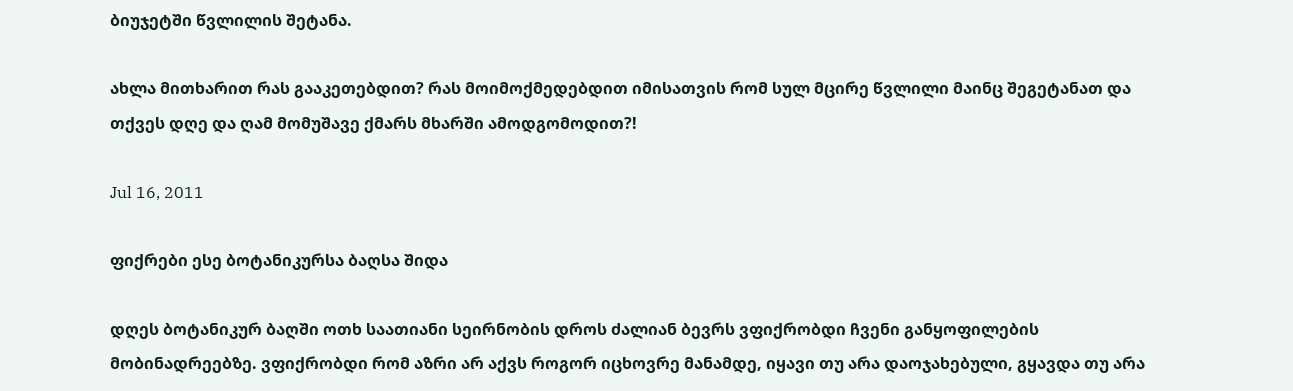ბიუჯეტში წვლილის შეტანა.

ახლა მითხარით რას გააკეთებდით? რას მოიმოქმედებდით იმისათვის რომ სულ მცირე წვლილი მაინც შეგეტანათ და თქვეს დღე და ღამ მომუშავე ქმარს მხარში ამოდგომოდით?!

Jul 16, 2011

ფიქრები ესე ბოტანიკურსა ბაღსა შიდა

დღეს ბოტანიკურ ბაღში ოთხ საათიანი სეირნობის დროს ძალიან ბევრს ვფიქრობდი ჩვენი განყოფილების მობინადრეებზე. ვფიქრობდი რომ აზრი არ აქვს როგორ იცხოვრე მანამდე, იყავი თუ არა დაოჯახებული, გყავდა თუ არა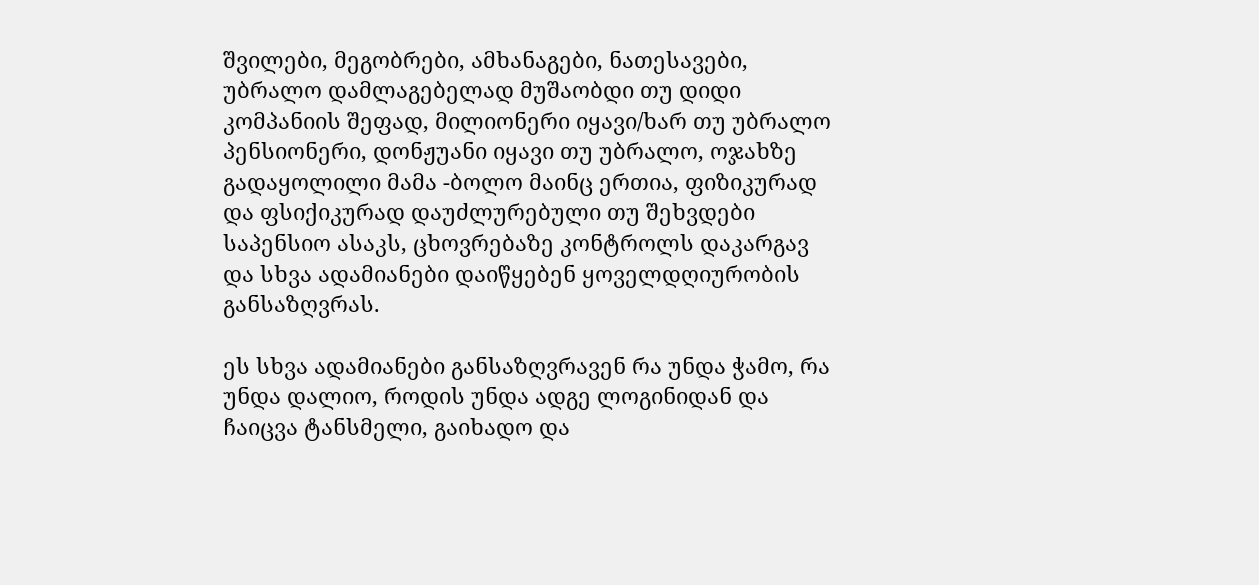შვილები, მეგობრები, ამხანაგები, ნათესავები, უბრალო დამლაგებელად მუშაობდი თუ დიდი კომპანიის შეფად, მილიონერი იყავი/ხარ თუ უბრალო პენსიონერი, დონჟუანი იყავი თუ უბრალო, ოჯახზე გადაყოლილი მამა -ბოლო მაინც ერთია, ფიზიკურად და ფსიქიკურად დაუძლურებული თუ შეხვდები საპენსიო ასაკს, ცხოვრებაზე კონტროლს დაკარგავ და სხვა ადამიანები დაიწყებენ ყოველდღიურობის განსაზღვრას.

ეს სხვა ადამიანები განსაზღვრავენ რა უნდა ჭამო, რა უნდა დალიო, როდის უნდა ადგე ლოგინიდან და ჩაიცვა ტანსმელი, გაიხადო და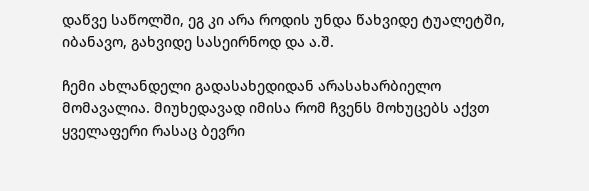დაწვე საწოლში, ეგ კი არა როდის უნდა წახვიდე ტუალეტში, იბანავო, გახვიდე სასეირნოდ და ა.შ.

ჩემი ახლანდელი გადასახედიდან არასახარბიელო მომავალია. მიუხედავად იმისა რომ ჩვენს მოხუცებს აქვთ ყველაფერი რასაც ბევრი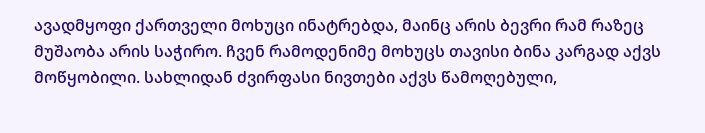ავადმყოფი ქართველი მოხუცი ინატრებდა, მაინც არის ბევრი რამ რაზეც მუშაობა არის საჭირო. ჩვენ რამოდენიმე მოხუცს თავისი ბინა კარგად აქვს მოწყობილი. სახლიდან ძვირფასი ნივთები აქვს წამოღებული,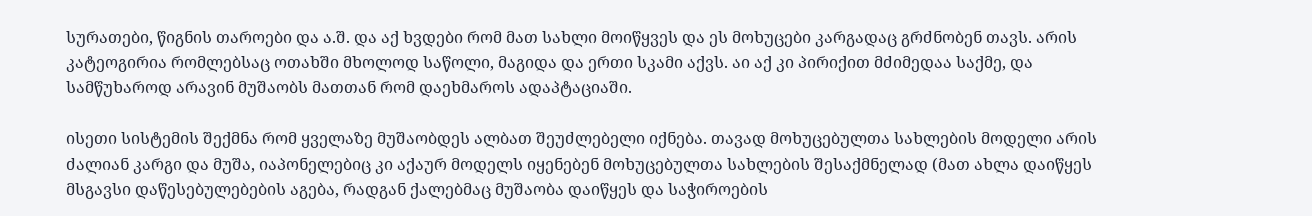სურათები, წიგნის თაროები და ა.შ. და აქ ხვდები რომ მათ სახლი მოიწყვეს და ეს მოხუცები კარგადაც გრძნობენ თავს. არის კატეოგირია რომლებსაც ოთახში მხოლოდ საწოლი, მაგიდა და ერთი სკამი აქვს. აი აქ კი პირიქით მძიმედაა საქმე, და სამწუხაროდ არავინ მუშაობს მათთან რომ დაეხმაროს ადაპტაციაში.

ისეთი სისტემის შექმნა რომ ყველაზე მუშაობდეს ალბათ შეუძლებელი იქნება. თავად მოხუცებულთა სახლების მოდელი არის ძალიან კარგი და მუშა, იაპონელებიც კი აქაურ მოდელს იყენებენ მოხუცებულთა სახლების შესაქმნელად (მათ ახლა დაიწყეს მსგავსი დაწესებულებების აგება, რადგან ქალებმაც მუშაობა დაიწყეს და საჭიროების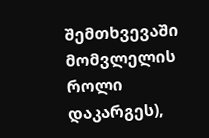შემთხვევაში მომვლელის როლი დაკარგეს),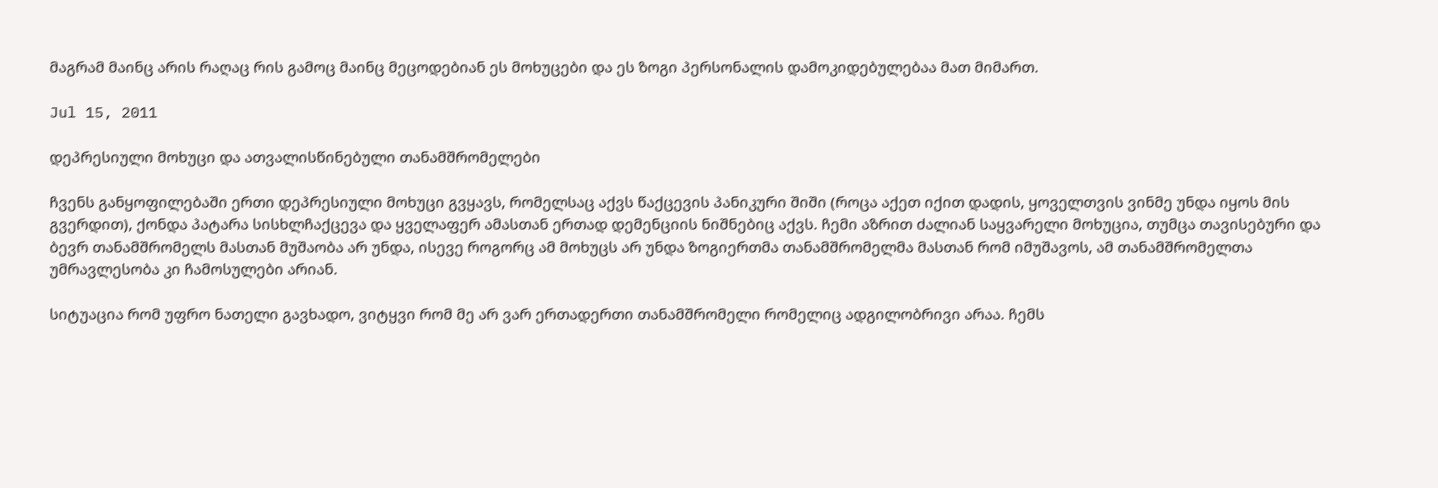მაგრამ მაინც არის რაღაც რის გამოც მაინც მეცოდებიან ეს მოხუცები და ეს ზოგი პერსონალის დამოკიდებულებაა მათ მიმართ.

Jul 15, 2011

დეპრესიული მოხუცი და ათვალისწინებული თანამშრომელები

ჩვენს განყოფილებაში ერთი დეპრესიული მოხუცი გვყავს, რომელსაც აქვს წაქცევის პანიკური შიში (როცა აქეთ იქით დადის, ყოველთვის ვინმე უნდა იყოს მის გვერდით), ქონდა პატარა სისხლჩაქცევა და ყველაფერ ამასთან ერთად დემენციის ნიშნებიც აქვს. ჩემი აზრით ძალიან საყვარელი მოხუცია, თუმცა თავისებური და ბევრ თანამშრომელს მასთან მუშაობა არ უნდა, ისევე როგორც ამ მოხუცს არ უნდა ზოგიერთმა თანამშრომელმა მასთან რომ იმუშავოს, ამ თანამშრომელთა უმრავლესობა კი ჩამოსულები არიან.

სიტუაცია რომ უფრო ნათელი გავხადო, ვიტყვი რომ მე არ ვარ ერთადერთი თანამშრომელი რომელიც ადგილობრივი არაა. ჩემს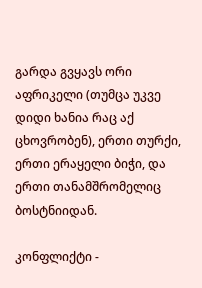გარდა გვყავს ორი აფრიკელი (თუმცა უკვე დიდი ხანია რაც აქ ცხოვრობენ), ერთი თურქი, ერთი ერაყელი ბიჭი, და ერთი თანამშრომელიც ბოსტნიიდან.

კონფლიქტი -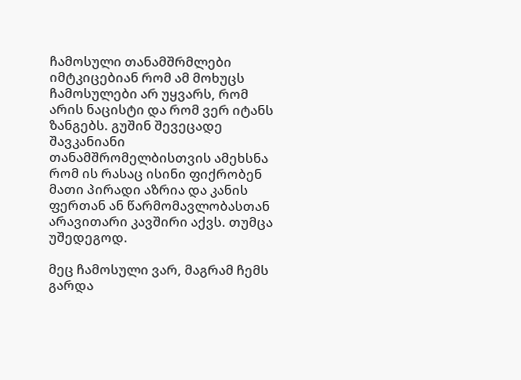ჩამოსული თანამშრმლები იმტკიცებიან რომ ამ მოხუცს ჩამოსულები არ უყვარს, რომ არის ნაცისტი და რომ ვერ იტანს ზანგებს. გუშინ შევეცადე შავკანიანი თანამშრომელბისთვის ამეხსნა რომ ის რასაც ისინი ფიქრობენ მათი პირადი აზრია და კანის ფერთან ან წარმომავლობასთან არავითარი კავშირი აქვს. თუმცა უშედეგოდ.

მეც ჩამოსული ვარ, მაგრამ ჩემს გარდა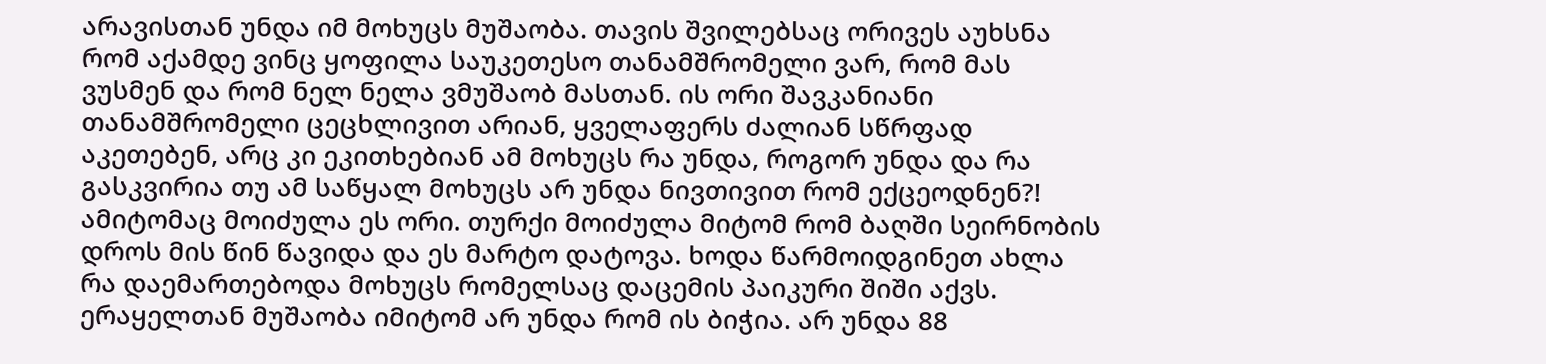არავისთან უნდა იმ მოხუცს მუშაობა. თავის შვილებსაც ორივეს აუხსნა რომ აქამდე ვინც ყოფილა საუკეთესო თანამშრომელი ვარ, რომ მას ვუსმენ და რომ ნელ ნელა ვმუშაობ მასთან. ის ორი შავკანიანი თანამშრომელი ცეცხლივით არიან, ყველაფერს ძალიან სწრფად აკეთებენ, არც კი ეკითხებიან ამ მოხუცს რა უნდა, როგორ უნდა და რა გასკვირია თუ ამ საწყალ მოხუცს არ უნდა ნივთივით რომ ექცეოდნენ?! ამიტომაც მოიძულა ეს ორი. თურქი მოიძულა მიტომ რომ ბაღში სეირნობის დროს მის წინ წავიდა და ეს მარტო დატოვა. ხოდა წარმოიდგინეთ ახლა რა დაემართებოდა მოხუცს რომელსაც დაცემის პაიკური შიში აქვს. ერაყელთან მუშაობა იმიტომ არ უნდა რომ ის ბიჭია. არ უნდა 88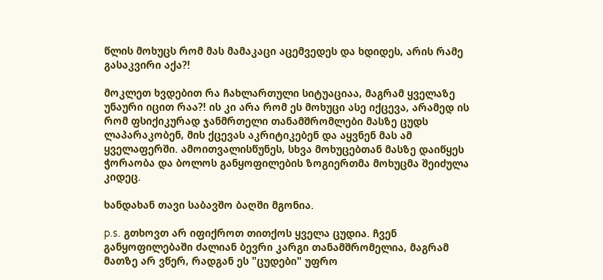წლის მოხუცს რომ მას მამაკაცი აცემვედეს და ხდიდეს, არის რამე გასაკვირი აქა?!

მოკლეთ ხვდებით რა ჩახლართული სიტუაციაა, მაგრამ ყველაზე უნაური იცით რაა?! ის კი არა რომ ეს მოხუცი ასე იქცევა, არამედ ის რომ ფსიქიკურად ჯანმრთელი თანამშრომლები მასზე ცუდს ლაპარაკობენ, მის ქცევას აკრიტიკებენ და აყვნენ მას ამ ყველაფერში. ამოითვალისწუნეს, სხვა მოხუცებთან მასზე დაიწყეს ჭორაობა და ბოლოს განყოფილების ზოგიერთმა მოხუცმა შეიძულა კიდეც.

ხანდახან თავი საბავშო ბაღში მგონია.

p.s. გთხოვთ არ იფიქროთ თითქოს ყველა ცუდია. ჩვენ განყოფილებაში ძალიან ბევრი კარგი თანამშრომელია, მაგრამ მათზე არ ვწერ, რადგან ეს "ცუდები" უფრო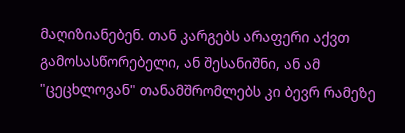მაღიზიანებენ. თან კარგებს არაფერი აქვთ გამოსასწორებელი, ან შესანიშნი, ან ამ "ცეცხლოვან" თანამშრომლებს კი ბევრ რამეზე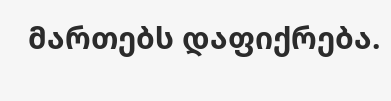მართებს დაფიქრება.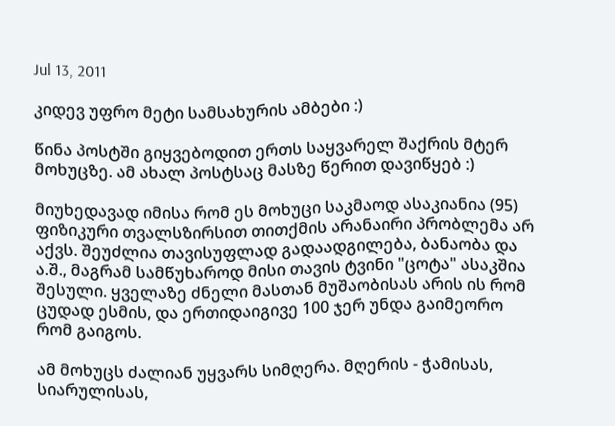Jul 13, 2011

კიდევ უფრო მეტი სამსახურის ამბები :)

წინა პოსტში გიყვებოდით ერთს საყვარელ შაქრის მტერ მოხუცზე. ამ ახალ პოსტსაც მასზე წერით დავიწყებ :)

მიუხედავად იმისა რომ ეს მოხუცი საკმაოდ ასაკიანია (95) ფიზიკური თვალსზირსით თითქმის არანაირი პრობლემა არ აქვს. შეუძლია თავისუფლად გადაადგილება, ბანაობა და ა.შ., მაგრამ სამწუხაროდ მისი თავის ტვინი "ცოტა" ასაკშია შესული. ყველაზე ძნელი მასთან მუშაობისას არის ის რომ ცუდად ესმის, და ერთიდაიგივე 100 ჯერ უნდა გაიმეორო რომ გაიგოს.

ამ მოხუცს ძალიან უყვარს სიმღერა. მღერის - ჭამისას, სიარულისას,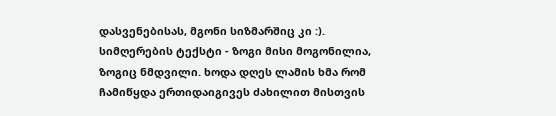დასვენებისას, მგონი სიზმარშიც კი :). სიმღერების ტექსტი - ზოგი მისი მოგონილია, ზოგიც ნმდვილი. ხოდა დღეს ლამის ხმა რომ ჩამიწყდა ერთიდაიგივეს ძახილით მისთვის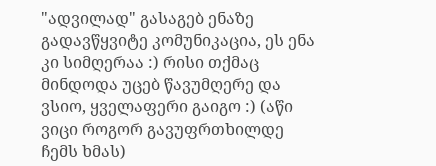"ადვილად" გასაგებ ენაზე გადავწყვიტე კომუნიკაცია, ეს ენა კი სიმღერაა :) რისი თქმაც მინდოდა უცებ წავუმღერე და ვსიო, ყველაფერი გაიგო :) (აწი ვიცი როგორ გავუფრთხილდე ჩემს ხმას)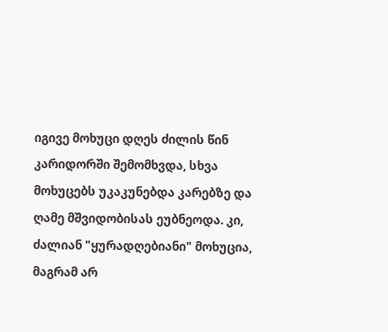იგივე მოხუცი დღეს ძილის წინ კარიდორში შემომხვდა, სხვა მოხუცებს უკაკუნებდა კარებზე და ღამე მშვიდობისას ეუბნეოდა. კი, ძალიან "ყურადღებიანი" მოხუცია, მაგრამ არ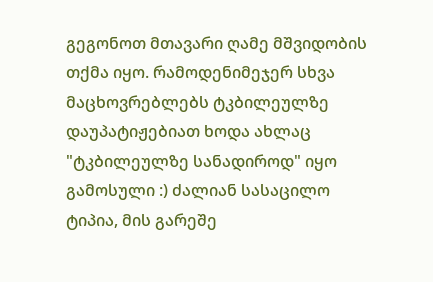გეგონოთ მთავარი ღამე მშვიდობის თქმა იყო. რამოდენიმეჯერ სხვა მაცხოვრებლებს ტკბილეულზე დაუპატიჟებიათ ხოდა ახლაც "ტკბილეულზე სანადიროდ" იყო გამოსული :) ძალიან სასაცილო ტიპია, მის გარეშე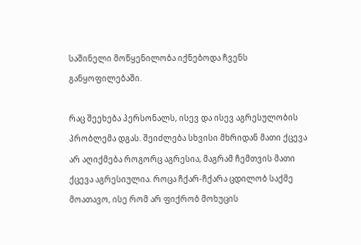საშინელი მოწყენილობა იქნებოდა ჩვენს განყოფილებაში.

რაც შეეხება პერსონალს, ისევ და ისევ აგრესულობის პრობლემა დგას. შეიძლება სხვისი მხრიდან მათი ქცევა არ აღიქმება როგორც აგრესია, მაგრამ ჩემთვის მათი ქცევა აგრესიულია. როცა ჩქარ-ჩქარა ცდილობ საქმე მოათავო, ისე რომ არ ფიქრობ მოხუცის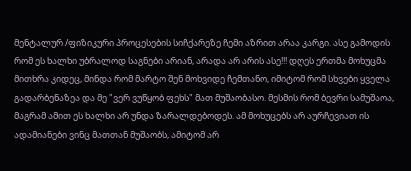მენტალურ /ფიზიკური პროცესების სიჩქარეზე ჩემი აზრით არაა კარგი. ასე გამოდის რომ ეს ხალხი უბრალოდ საგნები არიან, არადა არ არის ასე!!! დღეს ერთმა მოხუცმა მითხრა კიდეც, მინდა რომ მარტო შენ მოხვიდე ჩემთანო, იმიტომ რომ სხვები ყველა გადარბენაზეა და მე "ვერ ვუწყობ ფეხს" მათ მუშაობასო. მესმის რომ ბევრი სამუშაოა, მაგრამ ამით ეს ხალხი არ უნდა ზარალდებოდეს. ამ მოხუცებს არ აურჩევიათ ის ადამიანები ვინც მათთან მუშაობს, ამიტომ არ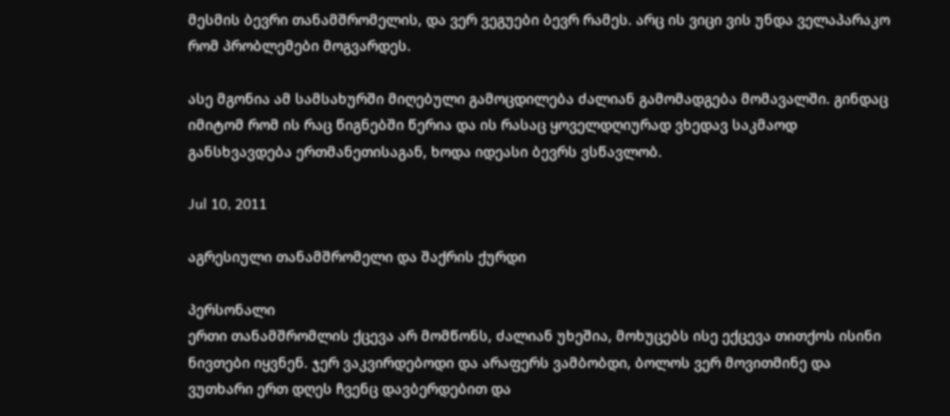მესმის ბევრი თანამშრომელის, და ვერ ვეგუები ბევრ რამეს. არც ის ვიცი ვის უნდა ველაპარაკო რომ პრობლემები მოგვარდეს.

ასე მგონია ამ სამსახურში მიღებული გამოცდილება ძალიან გამომადგება მომავალში. გინდაც იმიტომ რომ ის რაც წიგნებში წერია და ის რასაც ყოველდღიურად ვხედავ საკმაოდ განსხვავდება ერთმანეთისაგან, ხოდა იდეასი ბევრს ვსწავლობ.

Jul 10, 2011

აგრესიული თანამშრომელი და შაქრის ქურდი

პერსონალი
ერთი თანამშრომლის ქცევა არ მომწონს, ძალიან უხეშია, მოხუცებს ისე ექცევა თითქოს ისინი ნივთები იყვნენ. ჯერ ვაკვირდებოდი და არაფერს ვამბობდი, ბოლოს ვერ მოვითმინე და ვუთხარი ერთ დღეს ჩვენც დავბერდებით და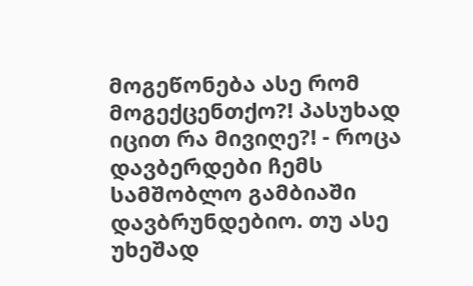მოგეწონება ასე რომ მოგექცენთქო?! პასუხად იცით რა მივიღე?! - როცა დავბერდები ჩემს სამშობლო გამბიაში დავბრუნდებიო. თუ ასე უხეშად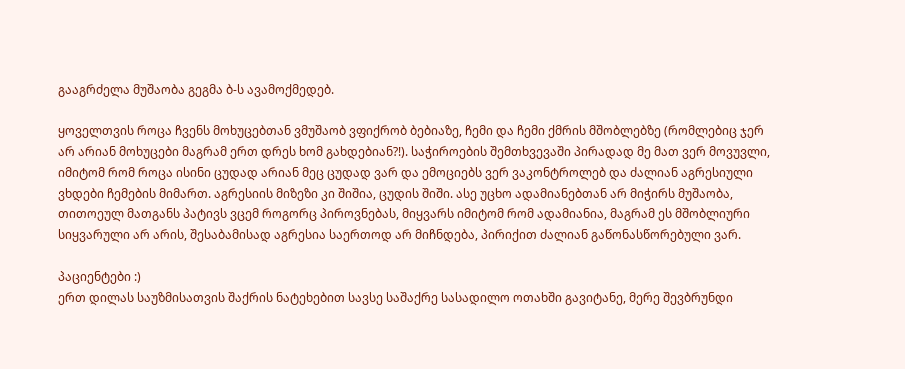გააგრძელა მუშაობა გეგმა ბ-ს ავამოქმედებ.

ყოველთვის როცა ჩვენს მოხუცებთან ვმუშაობ ვფიქრობ ბებიაზე, ჩემი და ჩემი ქმრის მშობლებზე (რომლებიც ჯერ არ არიან მოხუცები მაგრამ ერთ დრეს ხომ გახდებიან?!). საჭიროების შემთხვევაში პირადად მე მათ ვერ მოვუვლი, იმიტომ რომ როცა ისინი ცუდად არიან მეც ცუდად ვარ და ემოციებს ვერ ვაკონტროლებ და ძალიან აგრესიული ვხდები ჩემების მიმართ. აგრესიის მიზეზი კი შიშია, ცუდის შიში. ასე უცხო ადამიანებთან არ მიჭირს მუშაობა, თითოეულ მათგანს პატივს ვცემ როგორც პიროვნებას, მიყვარს იმიტომ რომ ადამიანია, მაგრამ ეს მშობლიური სიყვარული არ არის, შესაბამისად აგრესია საერთოდ არ მიჩნდება, პირიქით ძალიან გაწონასწორებული ვარ.

პაციენტები :)
ერთ დილას საუზმისათვის შაქრის ნატეხებით სავსე საშაქრე სასადილო ოთახში გავიტანე, მერე შევბრუნდი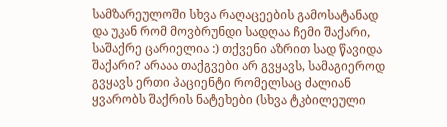სამზარეულოში სხვა რაღაცეების გამოსატანად და უკან რომ მოვბრუნდი სადღაა ჩემი შაქარი, საშაქრე ცარიელია :) თქვენი აზრით სად წავიდა შაქარი? არააა თაქგვები არ გვყავს, სამაგიეროდ გვყავს ერთი პაციენტი რომელსაც ძალიან ყვარობს შაქრის ნატეხები (სხვა ტკბილეული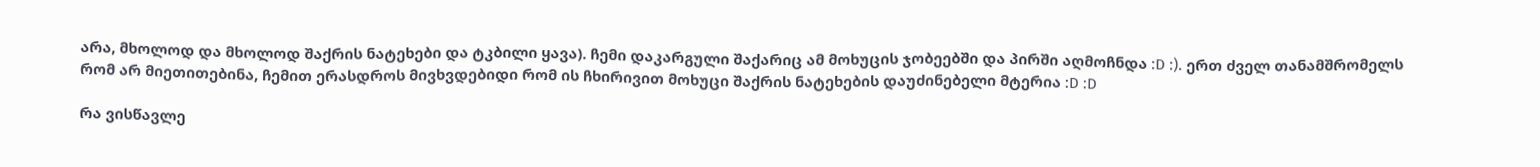არა, მხოლოდ და მხოლოდ შაქრის ნატეხები და ტკბილი ყავა). ჩემი დაკარგული შაქარიც ამ მოხუცის ჯობეებში და პირში აღმოჩნდა :D :). ერთ ძველ თანამშრომელს რომ არ მიეთითებინა, ჩემით ერასდროს მივხვდებიდი რომ ის ჩხირივით მოხუცი შაქრის ნატეხების დაუძინებელი მტერია :D :D

რა ვისწავლე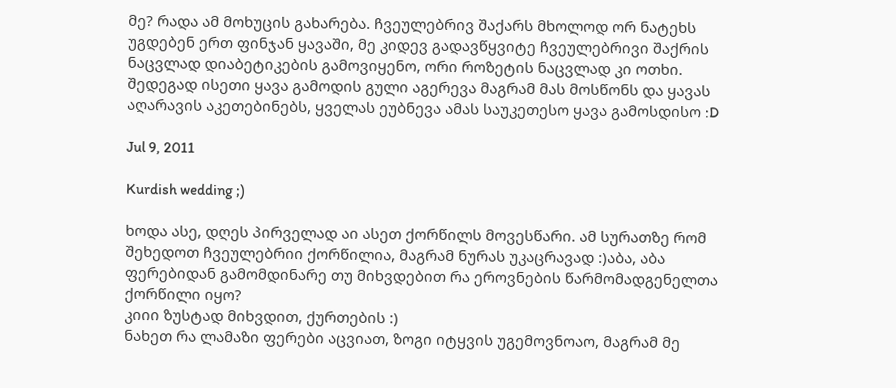მე? რადა ამ მოხუცის გახარება. ჩვეულებრივ შაქარს მხოლოდ ორ ნატეხს უგდებენ ერთ ფინჯან ყავაში, მე კიდევ გადავწყვიტე ჩვეულებრივი შაქრის ნაცვლად დიაბეტიკების გამოვიყენო, ორი როზეტის ნაცვლად კი ოთხი. შედეგად ისეთი ყავა გამოდის გული აგერევა მაგრამ მას მოსწონს და ყავას აღარავის აკეთებინებს, ყველას ეუბნევა ამას საუკეთესო ყავა გამოსდისო :D

Jul 9, 2011

Kurdish wedding ;)

ხოდა ასე, დღეს პირველად აი ასეთ ქორწილს მოვესწარი. ამ სურათზე რომ შეხედოთ ჩვეულებრიი ქორწილია, მაგრამ ნურას უკაცრავად :)აბა, აბა ფერებიდან გამომდინარე თუ მიხვდებით რა ეროვნების წარმომადგენელთა ქორწილი იყო?
კიიი ზუსტად მიხვდით, ქურთების :)
ნახეთ რა ლამაზი ფერები აცვიათ, ზოგი იტყვის უგემოვნოაო, მაგრამ მე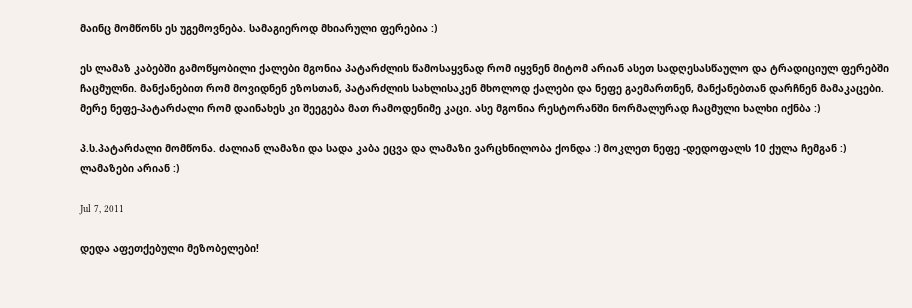მაინც მომწონს ეს უგემოვნება. სამაგიეროდ მხიარული ფერებია :)

ეს ლამაზ კაბებში გამოწყობილი ქალები მგონია პატარძლის წამოსაყვნად რომ იყვნენ მიტომ არიან ასეთ სადღესასწაულო და ტრადიციულ ფერებში ჩაცმულნი. მანქანებით რომ მოვიდნენ ეზოსთან, პატარძლის სახლისაკენ მხოლოდ ქალები და ნეფე გაემართნენ, მანქანებთან დარჩნენ მამაკაცები. მერე ნეფე-პატარძალი რომ დაინახეს კი შეეგება მათ რამოდენიმე კაცი. ასე მგონია რესტორანში ნორმალურად ჩაცმული ხალხი იქნბა :)

პ.ს.პატარძალი მომწონა. ძალიან ლამაზი და სადა კაბა ეცვა და ლამაზი ვარცხნილობა ქონდა :) მოკლეთ ნეფე -დედოფალს 10 ქულა ჩემგან :) ლამაზები არიან :)

Jul 7, 2011

დედა აფეთქებული მეზობელები!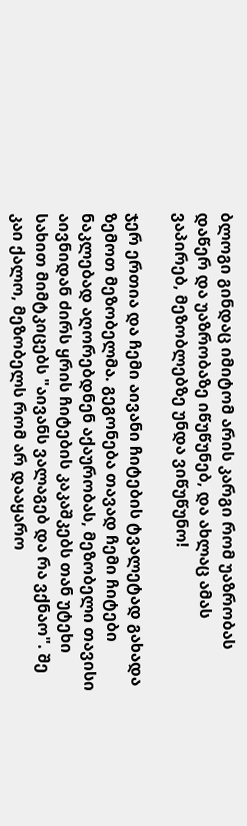ბლოგი გინდაც იმიტომ არის კარგი რომ უაზრობას დაწერ და უაზრობაზე იწუწუნებ, და ახლაც ამას ვაპირებ, მეზობლებზე უნდა ვიწუწუნო!

ჯერ ერთია და ჩემი აივანი ჩიტების ტვალეტად გახადა ზემოთ მეზობელმა. გეგონება თავად ჩემი ჩიტები ნაკლებად აღორებდნენ აქაურობას, მეზობელი თავისი აივნიდან ძირს ყრის ჩიტების კაკაშკებს თან უტეხი სახით მიმტკიცებს "აივანს ვალაგებ და რა ვქნაო". შე კაი ქალო, მეზობელს რომ არ დააყარო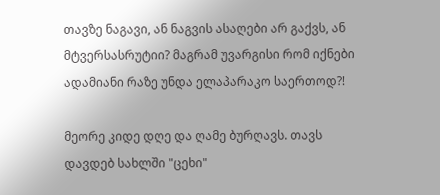თავზე ნაგავი, ან ნაგვის ასაღები არ გაქვს, ან მტვერსასრუტიი? მაგრამ უვარგისი რომ იქნები ადამიანი რაზე უნდა ელაპარაკო საერთოდ?!

მეორე კიდე დღე და ღამე ბურღავს. თავს დავდებ სახლში "ცეხი"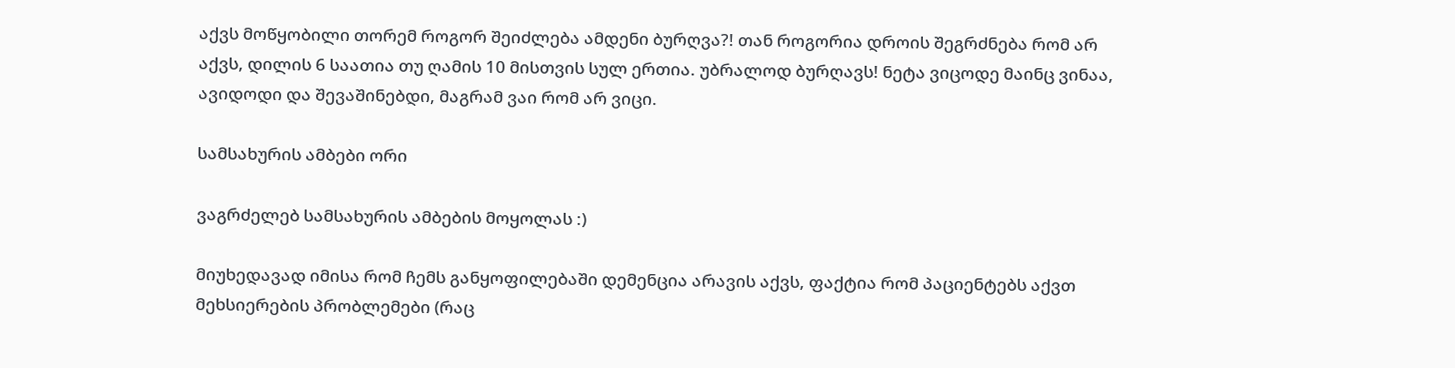აქვს მოწყობილი თორემ როგორ შეიძლება ამდენი ბურღვა?! თან როგორია დროის შეგრძნება რომ არ აქვს, დილის 6 საათია თუ ღამის 10 მისთვის სულ ერთია. უბრალოდ ბურღავს! ნეტა ვიცოდე მაინც ვინაა, ავიდოდი და შევაშინებდი, მაგრამ ვაი რომ არ ვიცი.

სამსახურის ამბები ორი

ვაგრძელებ სამსახურის ამბების მოყოლას :)

მიუხედავად იმისა რომ ჩემს განყოფილებაში დემენცია არავის აქვს, ფაქტია რომ პაციენტებს აქვთ მეხსიერების პრობლემები (რაც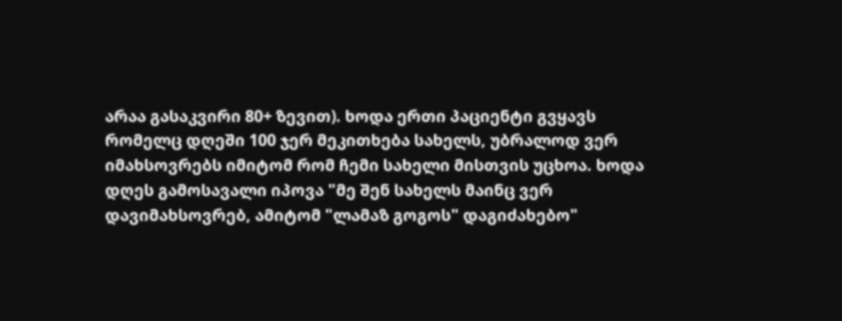არაა გასაკვირი 80+ ზევით). ხოდა ერთი პაციენტი გვყავს რომელც დღეში 100 ჯერ მეკითხება სახელს, უბრალოდ ვერ იმახსოვრებს იმიტომ რომ ჩემი სახელი მისთვის უცხოა. ხოდა დღეს გამოსავალი იპოვა "მე შენ სახელს მაინც ვერ დავიმახსოვრებ, ამიტომ "ლამაზ გოგოს" დაგიძახებო"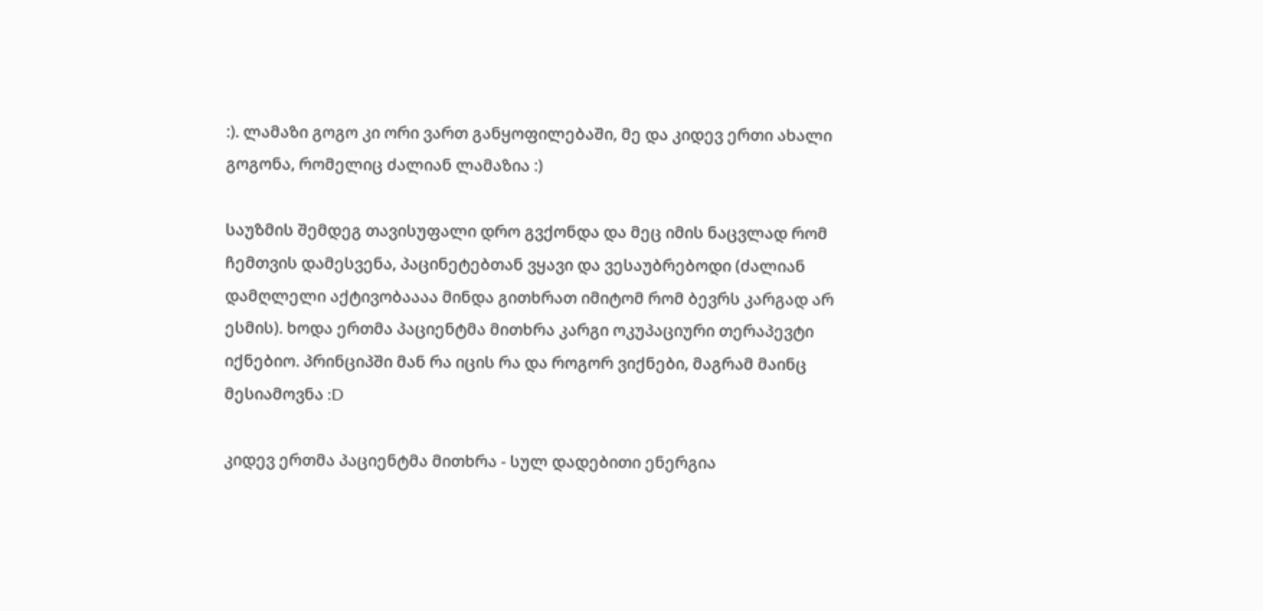:). ლამაზი გოგო კი ორი ვართ განყოფილებაში, მე და კიდევ ერთი ახალი გოგონა, რომელიც ძალიან ლამაზია :)

საუზმის შემდეგ თავისუფალი დრო გვქონდა და მეც იმის ნაცვლად რომ ჩემთვის დამესვენა, პაცინეტებთან ვყავი და ვესაუბრებოდი (ძალიან დამღლელი აქტივობაააა მინდა გითხრათ იმიტომ რომ ბევრს კარგად არ ესმის). ხოდა ერთმა პაციენტმა მითხრა კარგი ოკუპაციური თერაპევტი იქნებიო. პრინციპში მან რა იცის რა და როგორ ვიქნები, მაგრამ მაინც მესიამოვნა :D

კიდევ ერთმა პაციენტმა მითხრა - სულ დადებითი ენერგია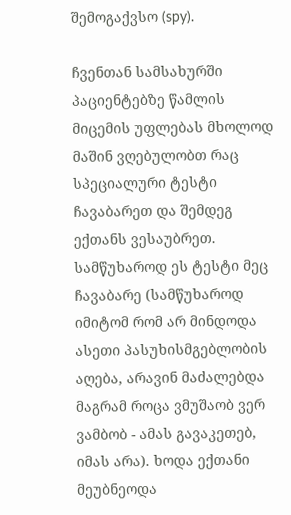შემოგაქვსო (spy).

ჩვენთან სამსახურში პაციენტებზე წამლის მიცემის უფლებას მხოლოდ მაშინ ვღებულობთ რაც სპეციალური ტესტი ჩავაბარეთ და შემდეგ ექთანს ვესაუბრეთ. სამწუხაროდ ეს ტესტი მეც ჩავაბარე (სამწუხაროდ იმიტომ რომ არ მინდოდა ასეთი პასუხისმგებლობის აღება, არავინ მაძალებდა მაგრამ როცა ვმუშაობ ვერ ვამბობ - ამას გავაკეთებ, იმას არა). ხოდა ექთანი მეუბნეოდა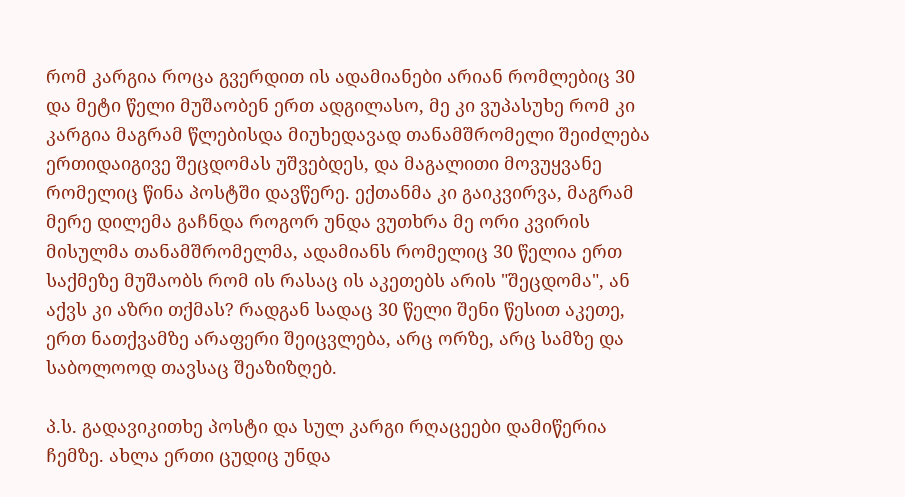რომ კარგია როცა გვერდით ის ადამიანები არიან რომლებიც 30 და მეტი წელი მუშაობენ ერთ ადგილასო, მე კი ვუპასუხე რომ კი კარგია მაგრამ წლებისდა მიუხედავად თანამშრომელი შეიძლება ერთიდაიგივე შეცდომას უშვებდეს, და მაგალითი მოვუყვანე რომელიც წინა პოსტში დავწერე. ექთანმა კი გაიკვირვა, მაგრამ მერე დილემა გაჩნდა როგორ უნდა ვუთხრა მე ორი კვირის მისულმა თანამშრომელმა, ადამიანს რომელიც 30 წელია ერთ საქმეზე მუშაობს რომ ის რასაც ის აკეთებს არის "შეცდომა", ან აქვს კი აზრი თქმას? რადგან სადაც 30 წელი შენი წესით აკეთე, ერთ ნათქვამზე არაფერი შეიცვლება, არც ორზე, არც სამზე და საბოლოოდ თავსაც შეაზიზღებ.

პ.ს. გადავიკითხე პოსტი და სულ კარგი რღაცეები დამიწერია ჩემზე. ახლა ერთი ცუდიც უნდა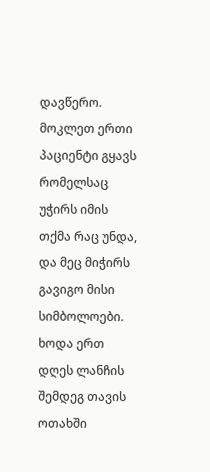დავწერო. მოკლეთ ერთი პაციენტი გყავს რომელსაც უჭირს იმის თქმა რაც უნდა, და მეც მიჭირს გავიგო მისი სიმბოლოები. ხოდა ერთ დღეს ლანჩის შემდეგ თავის ოთახში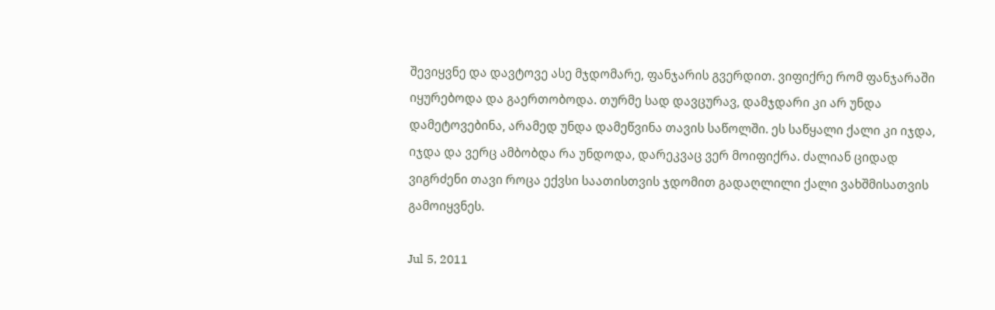შევიყვნე და დავტოვე ასე მჯდომარე, ფანჯარის გვერდით. ვიფიქრე რომ ფანჯარაში იყურებოდა და გაერთობოდა. თურმე სად დავცურავ, დამჯდარი კი არ უნდა დამეტოვებინა, არამედ უნდა დამეწვინა თავის საწოლში. ეს საწყალი ქალი კი იჯდა, იჯდა და ვერც ამბობდა რა უნდოდა, დარეკვაც ვერ მოიფიქრა. ძალიან ციდად ვიგრძენი თავი როცა ექვსი საათისთვის ჯდომით გადაღლილი ქალი ვახშმისათვის გამოიყვნეს.

Jul 5, 2011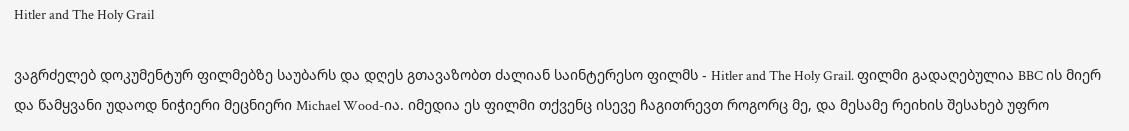Hitler and The Holy Grail

ვაგრძელებ დოკუმენტურ ფილმებზე საუბარს და დღეს გთავაზობთ ძალიან საინტერესო ფილმს - Hitler and The Holy Grail. ფილმი გადაღებულია BBC ის მიერ და წამყვანი უდაოდ ნიჭიერი მეცნიერი Michael Wood-ია. იმედია ეს ფილმი თქვენც ისევე ჩაგითრევთ როგორც მე, და მესამე რეიხის შესახებ უფრო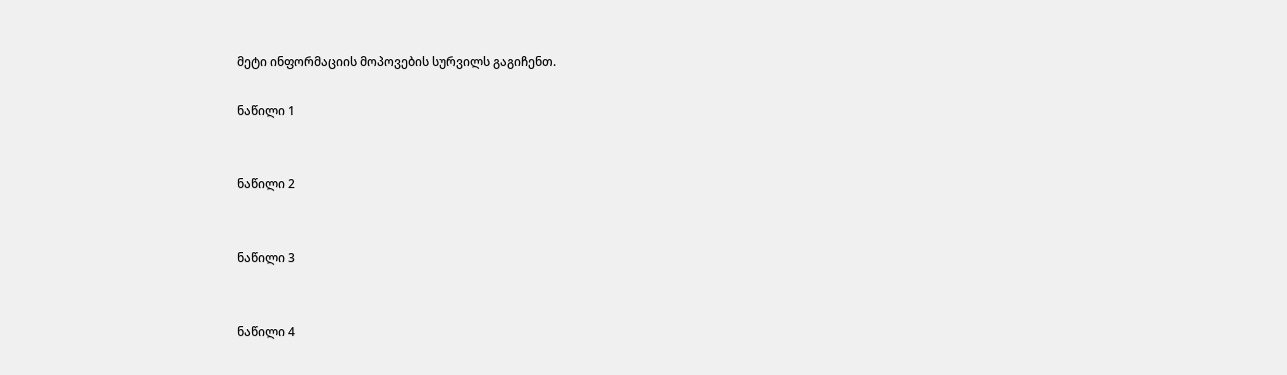მეტი ინფორმაციის მოპოვების სურვილს გაგიჩენთ.

ნაწილი 1


ნაწილი 2


ნაწილი 3


ნაწილი 4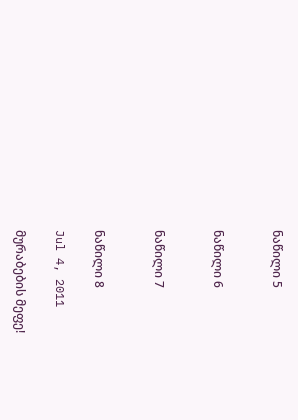ნაწილი 5


ნაწილი 6


ნაწილი 7


ნაწილი 8

Jul 4, 2011

მურაბების მეფე!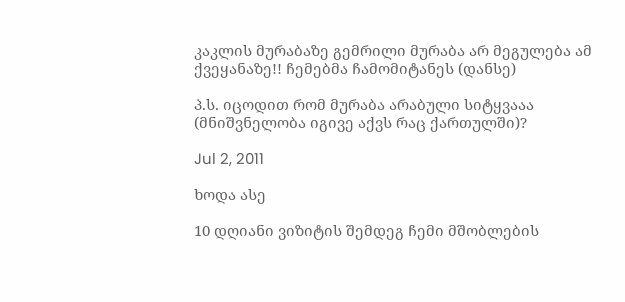კაკლის მურაბაზე გემრილი მურაბა არ მეგულება ამ ქვეყანაზე!! ჩემებმა ჩამომიტანეს (დანსე)

პ.ს. იცოდით რომ მურაბა არაბული სიტყვააა (მნიშვნელობა იგივე აქვს რაც ქართულში)?

Jul 2, 2011

ხოდა ასე

10 დღიანი ვიზიტის შემდეგ ჩემი მშობლების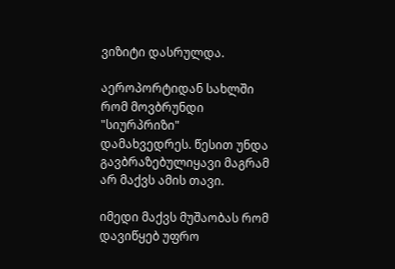ვიზიტი დასრულდა.

აეროპორტიდან სახლში რომ მოვბრუნდი "სიურპრიზი" დამახვედრეს. წესით უნდა გავბრაზებულიყავი მაგრამ არ მაქვს ამის თავი.

იმედი მაქვს მუშაობას რომ დავიწყებ უფრო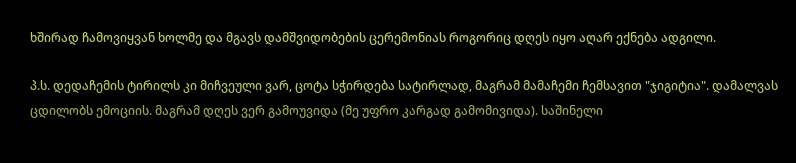ხშირად ჩამოვიყვან ხოლმე და მგავს დამშვიდობების ცერემონიას როგორიც დღეს იყო აღარ ექნება ადგილი.

პ.ს. დედაჩემის ტირილს კი მიჩვეული ვარ, ცოტა სჭირდება სატირლად, მაგრამ მამაჩემი ჩემსავით "ჯიგიტია". დამალვას ცდილობს ემოციის. მაგრამ დღეს ვერ გამოუვიდა (მე უფრო კარგად გამომივიდა). საშინელი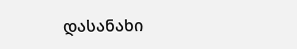დასანახი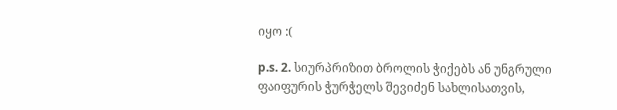იყო :(

p.s. 2. სიურპრიზით ბროლის ჭიქებს ან უნგრული ფაიფურის ჭურჭელს შევიძენ სახლისათვის,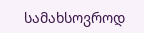სამახსოვროდ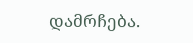დამრჩება.